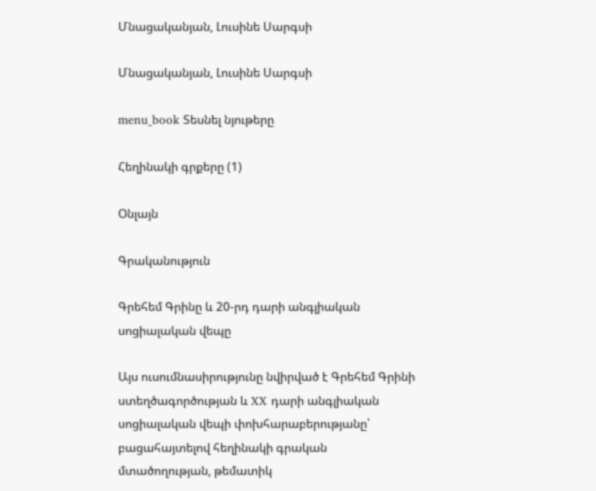Մնացականյան, Լուսինե Սարգսի

Մնացականյան, Լուսինե Սարգսի

menu_book Տեսնել նյութերը

Հեղինակի գրքերը (1)

Օնլայն

Գրականություն

Գրեհեմ Գրինը և 20-րդ դարի անգլիական սոցիալական վեպը

Այս ուսումնասիրությունը նվիրված է Գրեհեմ Գրինի ստեղծագործության և XX դարի անգլիական սոցիալական վեպի փոխհարաբերությանը՝ բացահայտելով հեղինակի գրական մտածողության, թեմատիկ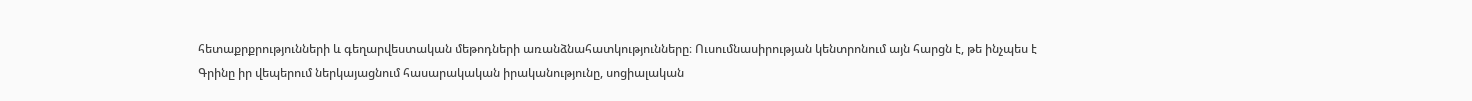հետաքրքրությունների և գեղարվեստական մեթոդների առանձնահատկությունները։ Ուսումնասիրության կենտրոնում այն հարցն է, թե ինչպես է Գրինը իր վեպերում ներկայացնում հասարակական իրականությունը, սոցիալական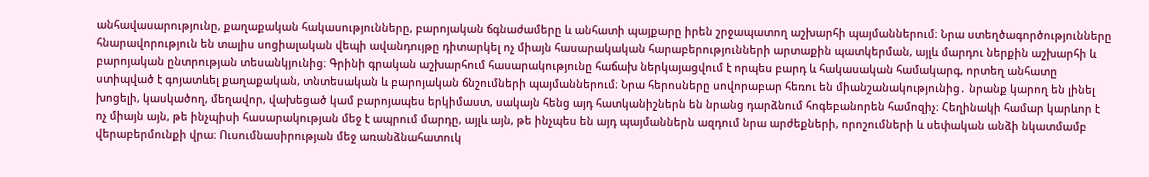անհավասարությունը, քաղաքական հակասությունները, բարոյական ճգնաժամերը և անհատի պայքարը իրեն շրջապատող աշխարհի պայմաններում։ Նրա ստեղծագործությունները հնարավորություն են տալիս սոցիալական վեպի ավանդույթը դիտարկել ոչ միայն հասարակական հարաբերությունների արտաքին պատկերման, այլև մարդու ներքին աշխարհի և բարոյական ընտրության տեսանկյունից։ Գրինի գրական աշխարհում հասարակությունը հաճախ ներկայացվում է որպես բարդ և հակասական համակարգ, որտեղ անհատը ստիպված է գոյատևել քաղաքական, տնտեսական և բարոյական ճնշումների պայմաններում։ Նրա հերոսները սովորաբար հեռու են միանշանակությունից․ նրանք կարող են լինել խոցելի, կասկածող, մեղավոր, վախեցած կամ բարոյապես երկիմաստ, սակայն հենց այդ հատկանիշներն են նրանց դարձնում հոգեբանորեն համոզիչ։ Հեղինակի համար կարևոր է ոչ միայն այն, թե ինչպիսի հասարակության մեջ է ապրում մարդը, այլև այն, թե ինչպես են այդ պայմաններն ազդում նրա արժեքների, որոշումների և սեփական անձի նկատմամբ վերաբերմունքի վրա։ Ուսումնասիրության մեջ առանձնահատուկ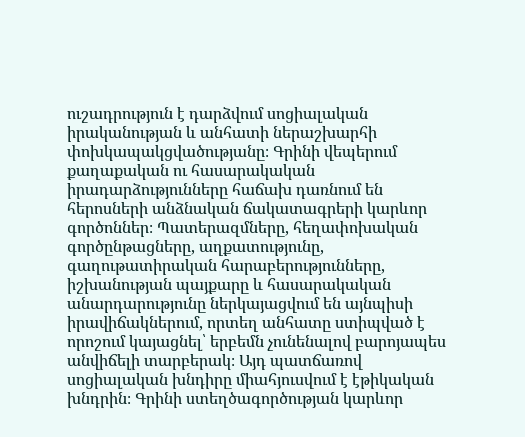ուշադրություն է դարձվում սոցիալական իրականության և անհատի ներաշխարհի փոխկապակցվածությանը։ Գրինի վեպերում քաղաքական ու հասարակական իրադարձությունները հաճախ դառնում են հերոսների անձնական ճակատագրերի կարևոր գործոններ։ Պատերազմները, հեղափոխական գործընթացները, աղքատությունը, գաղութատիրական հարաբերությունները, իշխանության պայքարը և հասարակական անարդարությունը ներկայացվում են այնպիսի իրավիճակներում, որտեղ անհատը ստիպված է որոշում կայացնել՝ երբեմն չունենալով բարոյապես անվիճելի տարբերակ։ Այդ պատճառով սոցիալական խնդիրը միահյուսվում է էթիկական խնդրին։ Գրինի ստեղծագործության կարևոր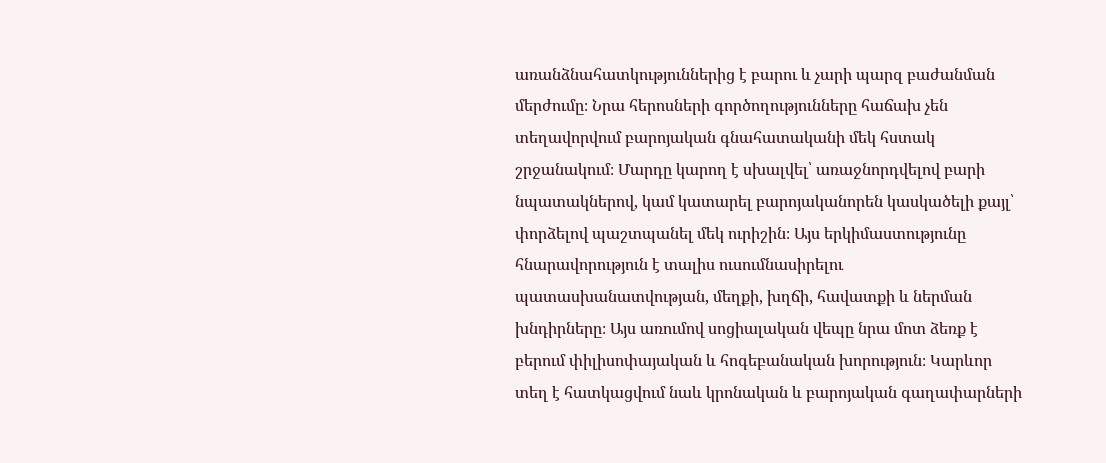առանձնահատկություններից է բարու և չարի պարզ բաժանման մերժումը։ Նրա հերոսների գործողությունները հաճախ չեն տեղավորվում բարոյական գնահատականի մեկ հստակ շրջանակում։ Մարդը կարող է սխալվել՝ առաջնորդվելով բարի նպատակներով, կամ կատարել բարոյականորեն կասկածելի քայլ՝ փորձելով պաշտպանել մեկ ուրիշին։ Այս երկիմաստությունը հնարավորություն է տալիս ուսումնասիրելու պատասխանատվության, մեղքի, խղճի, հավատքի և ներման խնդիրները։ Այս առումով սոցիալական վեպը նրա մոտ ձեռք է բերում փիլիսոփայական և հոգեբանական խորություն։ Կարևոր տեղ է հատկացվում նաև կրոնական և բարոյական գաղափարների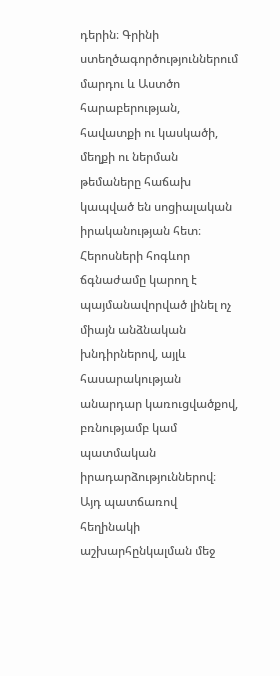դերին։ Գրինի ստեղծագործություններում մարդու և Աստծո հարաբերության, հավատքի ու կասկածի, մեղքի ու ներման թեմաները հաճախ կապված են սոցիալական իրականության հետ։ Հերոսների հոգևոր ճգնաժամը կարող է պայմանավորված լինել ոչ միայն անձնական խնդիրներով, այլև հասարակության անարդար կառուցվածքով, բռնությամբ կամ պատմական իրադարձություններով։ Այդ պատճառով հեղինակի աշխարհընկալման մեջ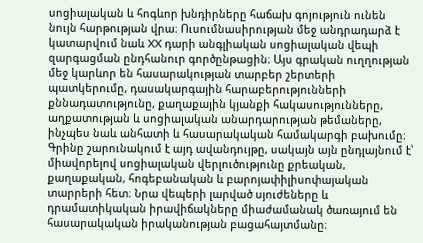սոցիալական և հոգևոր խնդիրները հաճախ գոյություն ունեն նույն հարթության վրա։ Ուսումնասիրության մեջ անդրադարձ է կատարվում նաև XX դարի անգլիական սոցիալական վեպի զարգացման ընդհանուր գործընթացին։ Այս գրական ուղղության մեջ կարևոր են հասարակության տարբեր շերտերի պատկերումը, դասակարգային հարաբերությունների քննադատությունը, քաղաքային կյանքի հակասությունները, աղքատության և սոցիալական անարդարության թեմաները, ինչպես նաև անհատի և հասարակական համակարգի բախումը։ Գրինը շարունակում է այդ ավանդույթը, սակայն այն ընդլայնում է՝ միավորելով սոցիալական վերլուծությունը քրեական, քաղաքական, հոգեբանական և բարոյափիլիսոփայական տարրերի հետ։ Նրա վեպերի լարված սյուժեները և դրամատիկական իրավիճակները միաժամանակ ծառայում են հասարակական իրականության բացահայտմանը։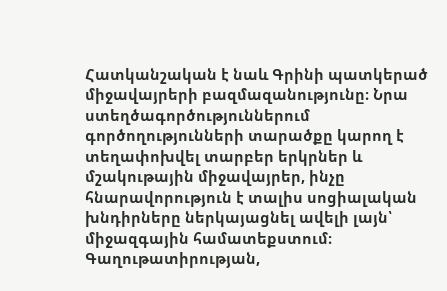Հատկանշական է նաև Գրինի պատկերած միջավայրերի բազմազանությունը։ Նրա ստեղծագործություններում գործողությունների տարածքը կարող է տեղափոխվել տարբեր երկրներ և մշակութային միջավայրեր, ինչը հնարավորություն է տալիս սոցիալական խնդիրները ներկայացնել ավելի լայն՝ միջազգային համատեքստում։ Գաղութատիրության,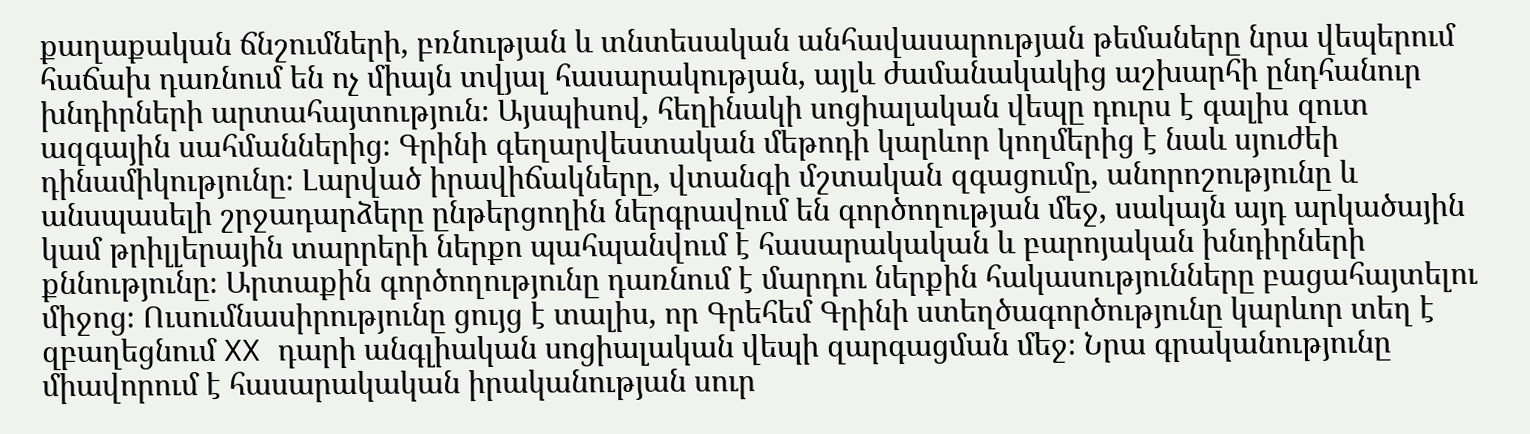քաղաքական ճնշումների, բռնության և տնտեսական անհավասարության թեմաները նրա վեպերում հաճախ դառնում են ոչ միայն տվյալ հասարակության, այլև ժամանակակից աշխարհի ընդհանուր խնդիրների արտահայտություն։ Այսպիսով, հեղինակի սոցիալական վեպը դուրս է գալիս զուտ ազգային սահմաններից։ Գրինի գեղարվեստական մեթոդի կարևոր կողմերից է նաև սյուժեի դինամիկությունը։ Լարված իրավիճակները, վտանգի մշտական զգացումը, անորոշությունը և անսպասելի շրջադարձերը ընթերցողին ներգրավում են գործողության մեջ, սակայն այդ արկածային կամ թրիլլերային տարրերի ներքո պահպանվում է հասարակական և բարոյական խնդիրների քննությունը։ Արտաքին գործողությունը դառնում է մարդու ներքին հակասությունները բացահայտելու միջոց։ Ուսումնասիրությունը ցույց է տալիս, որ Գրեհեմ Գրինի ստեղծագործությունը կարևոր տեղ է զբաղեցնում XX դարի անգլիական սոցիալական վեպի զարգացման մեջ։ Նրա գրականությունը միավորում է հասարակական իրականության սուր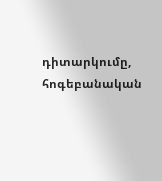դիտարկումը, հոգեբանական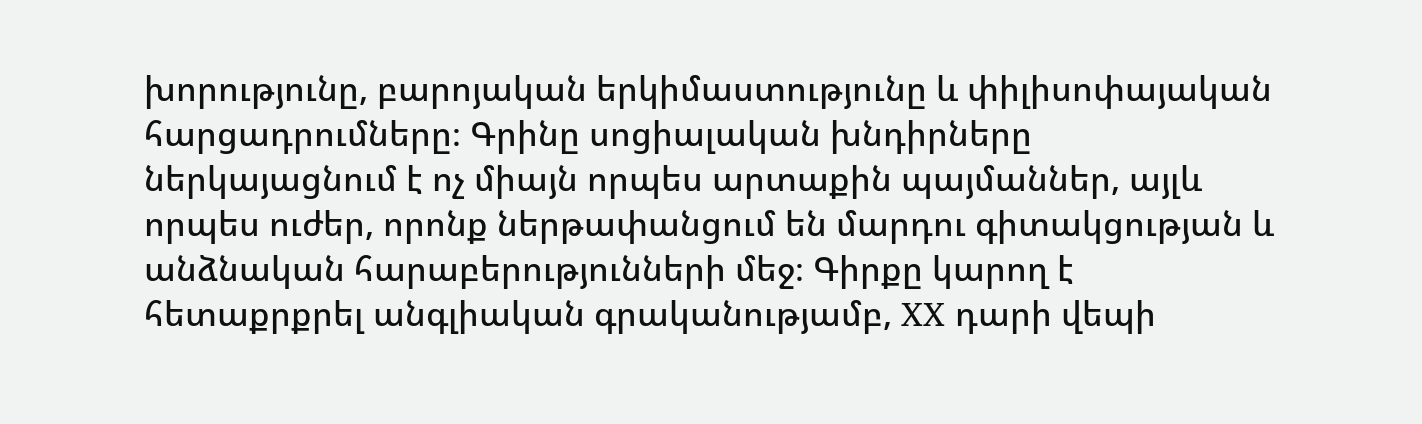խորությունը, բարոյական երկիմաստությունը և փիլիսոփայական հարցադրումները։ Գրինը սոցիալական խնդիրները ներկայացնում է ոչ միայն որպես արտաքին պայմաններ, այլև որպես ուժեր, որոնք ներթափանցում են մարդու գիտակցության և անձնական հարաբերությունների մեջ։ Գիրքը կարող է հետաքրքրել անգլիական գրականությամբ, XX դարի վեպի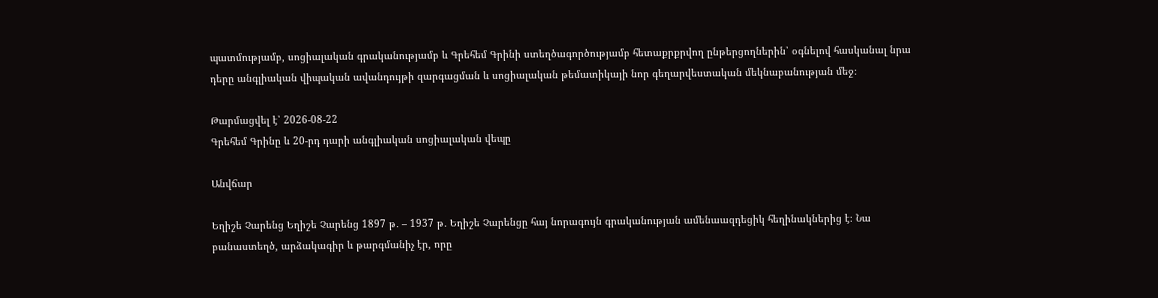պատմությամբ, սոցիալական գրականությամբ և Գրեհեմ Գրինի ստեղծագործությամբ հետաքրքրվող ընթերցողներին՝ օգնելով հասկանալ նրա դերը անգլիական վիպական ավանդույթի զարգացման և սոցիալական թեմատիկայի նոր գեղարվեստական մեկնաբանության մեջ։

Թարմացվել է՝ 2026-08-22
Գրեհեմ Գրինը և 20-րդ դարի անգլիական սոցիալական վեպը

Անվճար

Եղիշե Չարենց Եղիշե Չարենց 1897 թ․ – 1937 թ․ Եղիշե Չարենցը հայ նորագույն գրականության ամենաազդեցիկ հեղինակներից է։ Նա բանաստեղծ, արձակագիր և թարգմանիչ էր, որը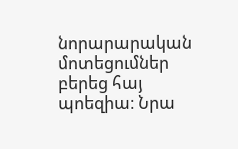նորարարական մոտեցումներ բերեց հայ պոեզիա։ Նրա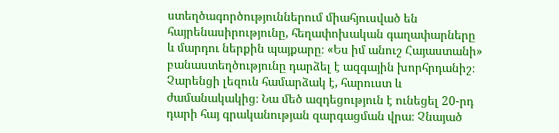ստեղծագործություններում միահյուսված են հայրենասիրությունը, հեղափոխական գաղափարները և մարդու ներքին պայքարը։ «Ես իմ անուշ Հայաստանի» բանաստեղծությունը դարձել է ազգային խորհրդանիշ։ Չարենցի լեզուն համարձակ է, հարուստ և ժամանակակից։ Նա մեծ ազդեցություն է ունեցել 20-րդ դարի հայ գրականության զարգացման վրա։ Չնայած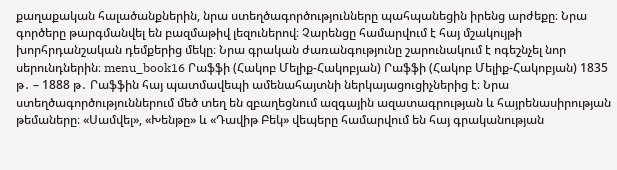քաղաքական հալածանքներին, նրա ստեղծագործությունները պահպանեցին իրենց արժեքը։ Նրա գործերը թարգմանվել են բազմաթիվ լեզուներով։ Չարենցը համարվում է հայ մշակույթի խորհրդանշական դեմքերից մեկը։ Նրա գրական ժառանգությունը շարունակում է ոգեշնչել նոր սերունդներին։ menu_book16 Րաֆֆի (Հակոբ Մելիք-Հակոբյան) Րաֆֆի (Հակոբ Մելիք-Հակոբյան) 1835 թ․ – 1888 թ․ Րաֆֆին հայ պատմավեպի ամենահայտնի ներկայացուցիչներից է։ Նրա ստեղծագործություններում մեծ տեղ են զբաղեցնում ազգային ազատագրության և հայրենասիրության թեմաները։ «Սամվել», «Խենթը» և «Դավիթ Բեկ» վեպերը համարվում են հայ գրականության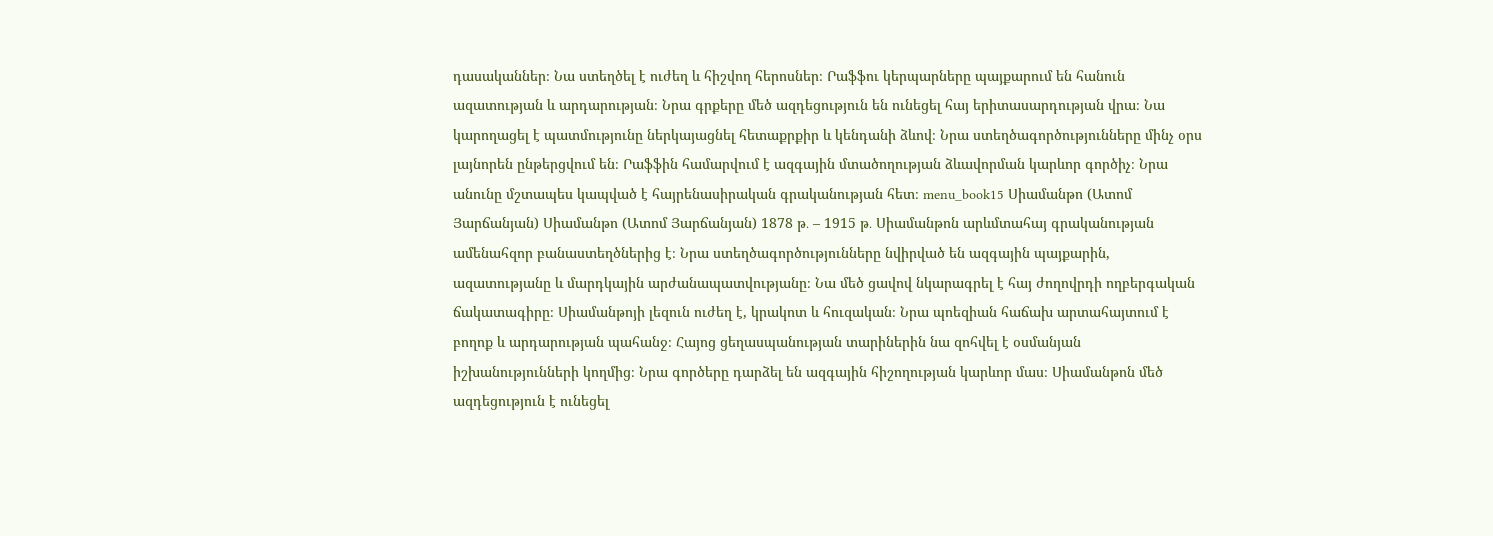դասականներ։ Նա ստեղծել է ուժեղ և հիշվող հերոսներ։ Րաֆֆու կերպարները պայքարում են հանուն ազատության և արդարության։ Նրա գրքերը մեծ ազդեցություն են ունեցել հայ երիտասարդության վրա։ Նա կարողացել է պատմությունը ներկայացնել հետաքրքիր և կենդանի ձևով։ Նրա ստեղծագործությունները մինչ օրս լայնորեն ընթերցվում են։ Րաֆֆին համարվում է ազգային մտածողության ձևավորման կարևոր գործիչ։ Նրա անունը մշտապես կապված է հայրենասիրական գրականության հետ։ menu_book15 Սիամանթո (Ատոմ Յարճանյան) Սիամանթո (Ատոմ Յարճանյան) 1878 թ․ – 1915 թ․ Սիամանթոն արևմտահայ գրականության ամենահզոր բանաստեղծներից է։ Նրա ստեղծագործությունները նվիրված են ազգային պայքարին, ազատությանը և մարդկային արժանապատվությանը։ Նա մեծ ցավով նկարագրել է հայ ժողովրդի ողբերգական ճակատագիրը։ Սիամանթոյի լեզուն ուժեղ է, կրակոտ և հուզական։ Նրա պոեզիան հաճախ արտահայտում է բողոք և արդարության պահանջ։ Հայոց ցեղասպանության տարիներին նա զոհվել է օսմանյան իշխանությունների կողմից։ Նրա գործերը դարձել են ազգային հիշողության կարևոր մաս։ Սիամանթոն մեծ ազդեցություն է ունեցել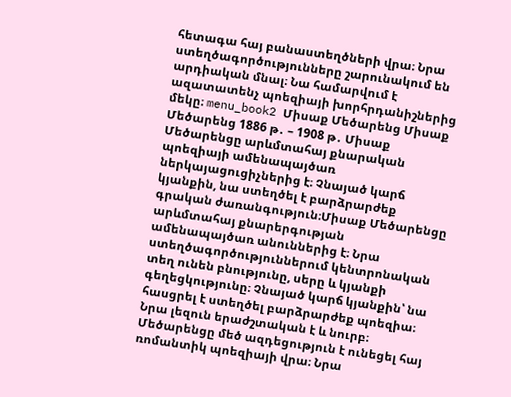հետագա հայ բանաստեղծների վրա։ Նրա ստեղծագործությունները շարունակում են արդիական մնալ։ Նա համարվում է ազատատենչ պոեզիայի խորհրդանիշներից մեկը։ menu_book2 Միսաք Մեծարենց Միսաք Մեծարենց 1886 թ․ – 1908 թ․ Միսաք Մեծարենցը արևմտահայ քնարական պոեզիայի ամենապայծառ ներկայացուցիչներից է։ Չնայած կարճ կյանքին, նա ստեղծել է բարձրարժեք գրական ժառանգություն։Միսաք Մեծարենցը արևմտահայ քնարերգության ամենապայծառ անուններից է։ Նրա ստեղծագործություններում կենտրոնական տեղ ունեն բնությունը, սերը և կյանքի գեղեցկությունը։ Չնայած կարճ կյանքին՝ նա հասցրել է ստեղծել բարձրարժեք պոեզիա։ Նրա լեզուն երաժշտական է և նուրբ։ Մեծարենցը մեծ ազդեցություն է ունեցել հայ ռոմանտիկ պոեզիայի վրա։ Նրա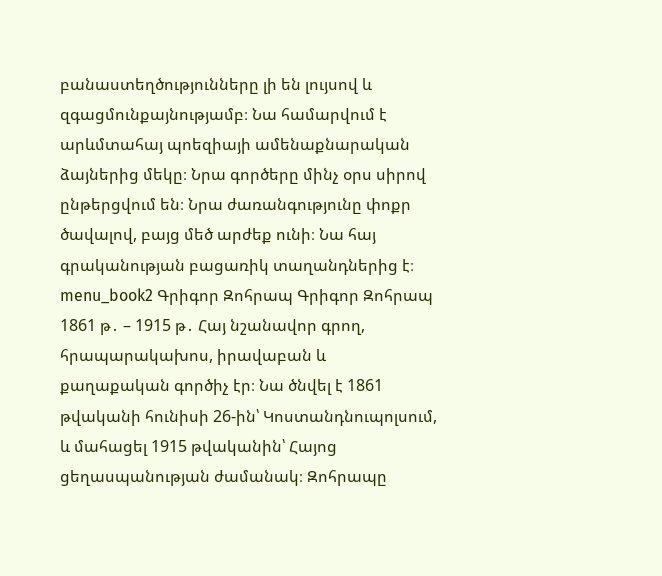բանաստեղծությունները լի են լույսով և զգացմունքայնությամբ։ Նա համարվում է արևմտահայ պոեզիայի ամենաքնարական ձայներից մեկը։ Նրա գործերը մինչ օրս սիրով ընթերցվում են։ Նրա ժառանգությունը փոքր ծավալով, բայց մեծ արժեք ունի։ Նա հայ գրականության բացառիկ տաղանդներից է։ menu_book2 Գրիգոր Զոհրապ Գրիգոր Զոհրապ 1861 թ․ – 1915 թ․ Հայ նշանավոր գրող, հրապարակախոս, իրավաբան և քաղաքական գործիչ էր։ Նա ծնվել է 1861 թվականի հունիսի 26-ին՝ Կոստանդնուպոլսում, և մահացել 1915 թվականին՝ Հայոց ցեղասպանության ժամանակ։ Զոհրապը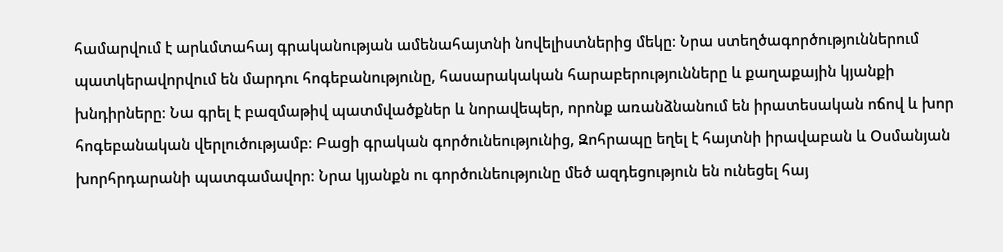համարվում է արևմտահայ գրականության ամենահայտնի նովելիստներից մեկը։ Նրա ստեղծագործություններում պատկերավորվում են մարդու հոգեբանությունը, հասարակական հարաբերությունները և քաղաքային կյանքի խնդիրները։ Նա գրել է բազմաթիվ պատմվածքներ և նորավեպեր, որոնք առանձնանում են իրատեսական ոճով և խոր հոգեբանական վերլուծությամբ։ Բացի գրական գործունեությունից, Զոհրապը եղել է հայտնի իրավաբան և Օսմանյան խորհրդարանի պատգամավոր։ Նրա կյանքն ու գործունեությունը մեծ ազդեցություն են ունեցել հայ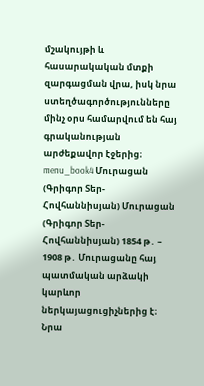մշակույթի և հասարակական մտքի զարգացման վրա, իսկ նրա ստեղծագործությունները մինչ օրս համարվում են հայ գրականության արժեքավոր էջերից։ menu_book4 Մուրացան (Գրիգոր Տեր-Հովհաննիսյան) Մուրացան (Գրիգոր Տեր-Հովհաննիսյան) 1854 թ․ – 1908 թ․ Մուրացանը հայ պատմական արձակի կարևոր ներկայացուցիչներից է։ Նրա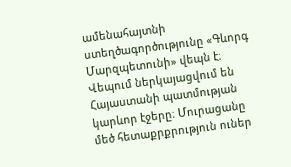ամենահայտնի ստեղծագործությունը «Գևորգ Մարզպետունի» վեպն է։ Վեպում ներկայացվում են Հայաստանի պատմության կարևոր էջերը։ Մուրացանը մեծ հետաքրքրություն ուներ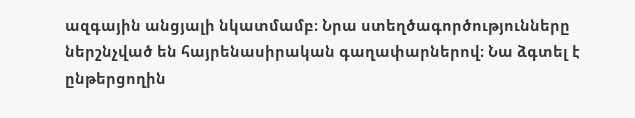ազգային անցյալի նկատմամբ։ Նրա ստեղծագործությունները ներշնչված են հայրենասիրական գաղափարներով։ Նա ձգտել է ընթերցողին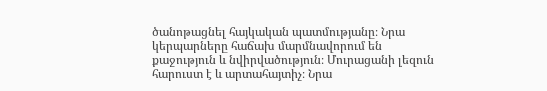ծանոթացնել հայկական պատմությանը։ Նրա կերպարները հաճախ մարմնավորում են քաջություն և նվիրվածություն։ Մուրացանի լեզուն հարուստ է և արտահայտիչ։ Նրա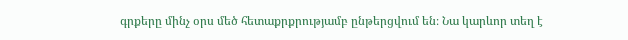գրքերը մինչ օրս մեծ հետաքրքրությամբ ընթերցվում են։ Նա կարևոր տեղ է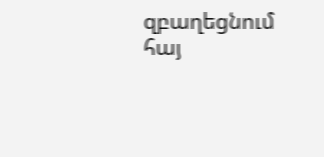զբաղեցնում հայ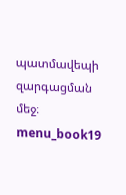պատմավեպի զարգացման մեջ։ menu_book19